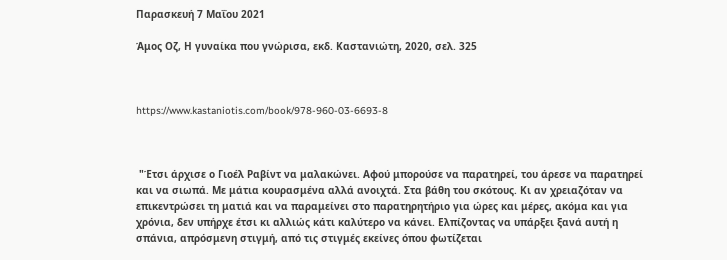Παρασκευή 7 Μαΐου 2021

Άμος Οζ, Η γυναίκα που γνώρισα, εκδ. Καστανιώτη, 2020, σελ. 325



https://www.kastaniotis.com/book/978-960-03-6693-8



 "Έτσι άρχισε ο Γιοέλ Ραβίντ να μαλακώνει. Αφού μπορούσε να παρατηρεί, του άρεσε να παρατηρεί και να σιωπά. Με μάτια κουρασμένα αλλά ανοιχτά. Στα βάθη του σκότους. Κι αν χρειαζόταν να επικεντρώσει τη ματιά και να παραμείνει στο παρατηρητήριο για ώρες και μέρες, ακόμα και για χρόνια, δεν υπήρχε έτσι κι αλλιώς κάτι καλύτερο να κάνει. Ελπίζοντας να υπάρξει ξανά αυτή η σπάνια, απρόσμενη στιγμή, από τις στιγμές εκείνες όπου φωτίζεται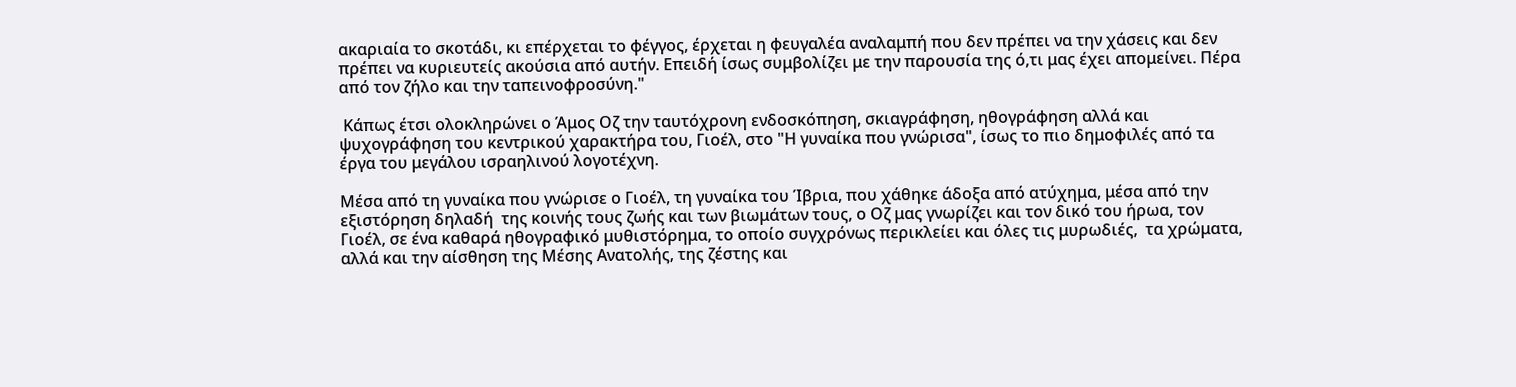ακαριαία το σκοτάδι, κι επέρχεται το φέγγος, έρχεται η φευγαλέα αναλαμπή που δεν πρέπει να την χάσεις και δεν πρέπει να κυριευτείς ακούσια από αυτήν. Επειδή ίσως συμβολίζει με την παρουσία της ό,τι μας έχει απομείνει. Πέρα από τον ζήλο και την ταπεινοφροσύνη."

 Κάπως έτσι ολοκληρώνει ο Άμος Οζ την ταυτόχρονη ενδοσκόπηση, σκιαγράφηση, ηθογράφηση αλλά και ψυχογράφηση του κεντρικού χαρακτήρα του, Γιοέλ, στο "Η γυναίκα που γνώρισα", ίσως το πιο δημοφιλές από τα έργα του μεγάλου ισραηλινού λογοτέχνη.

Μέσα από τη γυναίκα που γνώρισε ο Γιοέλ, τη γυναίκα του Ίβρια, που χάθηκε άδοξα από ατύχημα, μέσα από την εξιστόρηση δηλαδή  της κοινής τους ζωής και των βιωμάτων τους, ο Οζ μας γνωρίζει και τον δικό του ήρωα, τον Γιοέλ, σε ένα καθαρά ηθογραφικό μυθιστόρημα, το οποίο συγχρόνως περικλείει και όλες τις μυρωδιές,  τα χρώματα, αλλά και την αίσθηση της Μέσης Ανατολής, της ζέστης και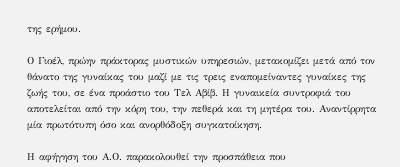της ερήμου.

Ο Γιοέλ, πρώην πράκτορας μυστικών υπηρεσιών, μετακομίζει μετά από τον θάνατο της γυναίκας του μαζί με τις τρεις εναπομείναντες γυναίκες της ζωής του, σε ένα προάστιο του Τελ Αβίβ. Η γυναικεία συντροφιά του αποτελείται από την κόρη του, την πεθερά και τη μητέρα του. Αναντίρρητα μία πρωτότυπη όσο και ανορθόδοξη συγκατοίκηση.

Η αφήγηση του Α.Ο. παρακολουθεί την προσπάθεια που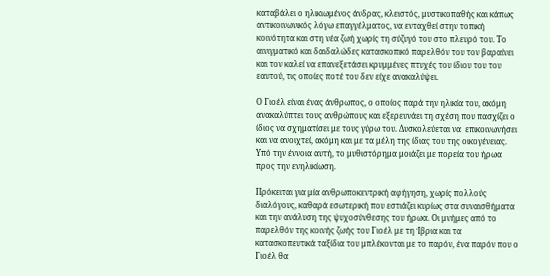καταβάλει ο ηλικιωμένος άνδρας, κλειστός, μυστικοπαθής και κάπως αντικοινωνικός λόγω επαγγέλματος, να ενταχθεί στην τοπική κοινότητα και στη νέα ζωή χωρίς τη σύζυγό του στο πλευρό του. Το αινιγματικό και δαιδαλώδες κατασκοπικό παρελθόν του τον βαραίνει και τον καλεί να επανεξετάσει κρυμμένες πτυχές του ίδιου του του εαυτού, τις οποίες ποτέ του δεν είχε ανακαλύψει.

Ο Γιοέλ είναι ένας άνθρωπος, ο οποίος παρά την ηλικία του, ακόμη ανακαλύπτει τους ανθρώπους και εξερευνάει τη σχέση που πασχίζει ο ίδιος να σχηματίσει με τους γύρω του. Δυσκολεύεται να  επικοινωνήσει και να ανοιχτεί, ακόμη και με τα μέλη της ίδιας του της οικογένειας. Υπό την έννοια αυτή, το μυθιστόρημα μοιάζει με πορεία του ήρωα προς την ενηλικίωση.

Πρόκειται για μία ανθρωποκεντρική αφήγηση, χωρίς πολλούς διαλόγους, καθαρά εσωτερική που εστιάζει κυρίως στα συναισθήματα και την ανάλυση της ψυχοσύνθεσης του ήρωα. Οι μνήμες από το παρελθόν της κοινής ζωής του Γιοέλ με τη Ίβρια και τα κατασκοπευτικά ταξίδια του μπλέκονται με το παρόν, ένα παρόν που ο Γιοέλ θα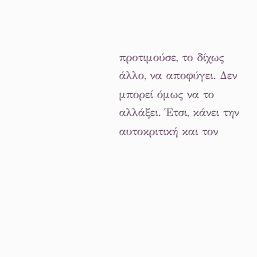προτιμούσε, το δίχως άλλο, να αποφύγει. Δεν μπορεί όμως να το αλλάξει. Έτσι, κάνει την αυτοκριτική και τον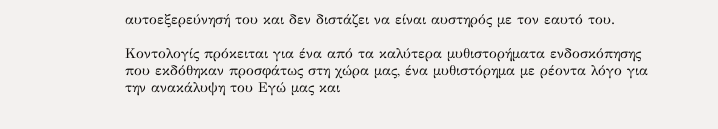αυτοεξερεύνησή του και δεν διστάζει να είναι αυστηρός με τον εαυτό του.

Κοντολογίς πρόκειται για ένα από τα καλύτερα μυθιστορήματα ενδοσκόπησης που εκδόθηκαν προσφάτως στη χώρα μας, ένα μυθιστόρημα με ρέοντα λόγο για την ανακάλυψη του Εγώ μας και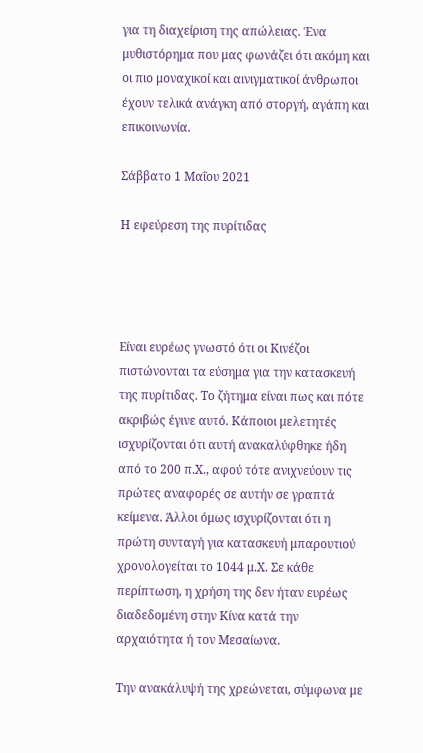για τη διαχείριση της απώλειας. Ένα μυθιστόρημα που μας φωνάζει ότι ακόμη και οι πιο μοναχικοί και αινιγματικοί άνθρωποι έχουν τελικά ανάγκη από στοργή, αγάπη και επικοινωνία.

Σάββατο 1 Μαΐου 2021

Η εφεύρεση της πυρίτιδας




Είναι ευρέως γνωστό ότι οι Κινέζοι πιστώνονται τα εύσημα για την κατασκευή της πυρίτιδας. Το ζήτημα είναι πως και πότε ακριβώς έγινε αυτό. Κάποιοι μελετητές ισχυρίζονται ότι αυτή ανακαλύφθηκε ήδη από το 200 π.Χ., αφού τότε ανιχνεύουν τις πρώτες αναφορές σε αυτήν σε γραπτά κείμενα. Άλλοι όμως ισχυρίζονται ότι η πρώτη συνταγή για κατασκευή μπαρουτιού χρονολογείται το 1044 μ.Χ. Σε κάθε περίπτωση, η χρήση της δεν ήταν ευρέως διαδεδομένη στην Κίνα κατά την αρχαιότητα ή τον Μεσαίωνα.

Την ανακάλυψή της χρεώνεται, σύμφωνα με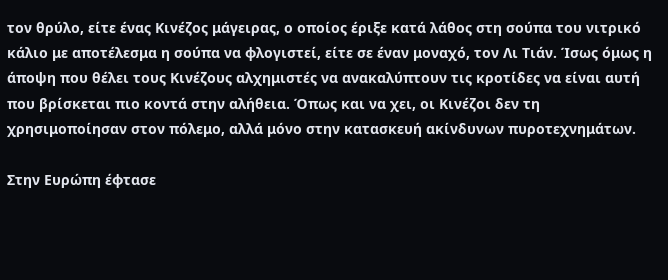τον θρύλο, είτε ένας Κινέζος μάγειρας, ο οποίος έριξε κατά λάθος στη σούπα του νιτρικό κάλιο με αποτέλεσμα η σούπα να φλογιστεί, είτε σε έναν μοναχό, τον Λι Τιάν. Ίσως όμως η άποψη που θέλει τους Κινέζους αλχημιστές να ανακαλύπτουν τις κροτίδες να είναι αυτή που βρίσκεται πιο κοντά στην αλήθεια. Όπως και να χει, οι Κινέζοι δεν τη χρησιμοποίησαν στον πόλεμο, αλλά μόνο στην κατασκευή ακίνδυνων πυροτεχνημάτων.

Στην Ευρώπη έφτασε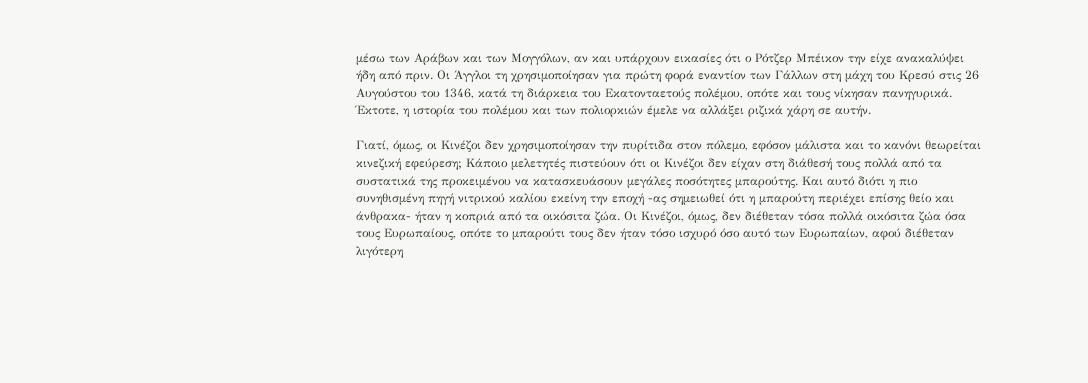μέσω των Αράβων και των Μογγόλων, αν και υπάρχουν εικασίες ότι ο Ρότζερ Μπέικον την είχε ανακαλύψει ήδη από πριν. Οι Άγγλοι τη χρησιμοποίησαν για πρώτη φορά εναντίον των Γάλλων στη μάχη του Κρεσύ στις 26 Αυγούστου του 1346, κατά τη διάρκεια του Εκατονταετούς πολέμου, οπότε και τους νίκησαν πανηγυρικά. Έκτοτε, η ιστορία του πολέμου και των πολιορκιών έμελε να αλλάξει ριζικά χάρη σε αυτήν.

Γιατί, όμως, οι Κινέζοι δεν χρησιμοποίησαν την πυρίτιδα στον πόλεμο, εφόσον μάλιστα και το κανόνι θεωρείται κινεζική εφεύρεση; Κάποιο μελετητές πιστεύουν ότι οι Κινέζοι δεν είχαν στη διάθεσή τους πολλά από τα συστατικά της προκειμένου να κατασκευάσουν μεγάλες ποσότητες μπαρούτης. Και αυτό διότι η πιο συνηθισμένη πηγή νιτρικού καλίου εκείνη την εποχή -ας σημειωθεί ότι η μπαρούτη περιέχει επίσης θείο και άνθρακα- ήταν η κοπριά από τα οικόσιτα ζώα. Οι Κινέζοι, όμως, δεν διέθεταν τόσα πολλά οικόσιτα ζώα όσα τους Ευρωπαίους, οπότε το μπαρούτι τους δεν ήταν τόσο ισχυρό όσο αυτό των Ευρωπαίων, αφού διέθεταν λιγότερη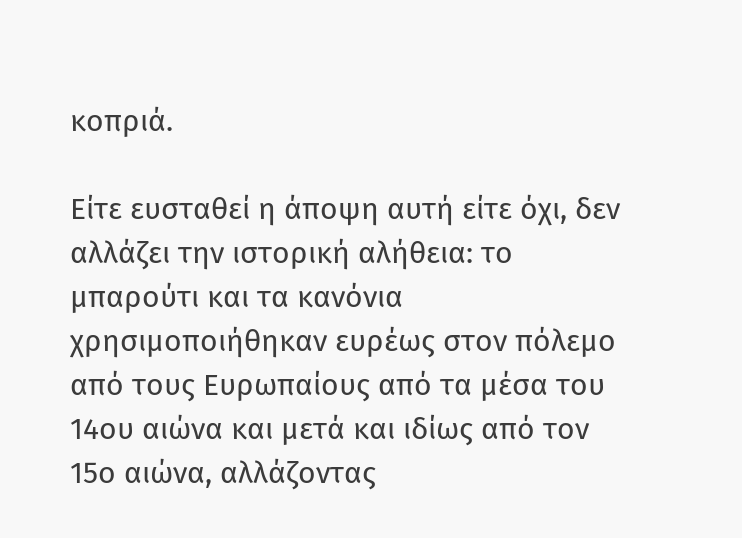κοπριά.

Είτε ευσταθεί η άποψη αυτή είτε όχι, δεν αλλάζει την ιστορική αλήθεια: το μπαρούτι και τα κανόνια χρησιμοποιήθηκαν ευρέως στον πόλεμο από τους Ευρωπαίους από τα μέσα του 14ου αιώνα και μετά και ιδίως από τον 15ο αιώνα, αλλάζοντας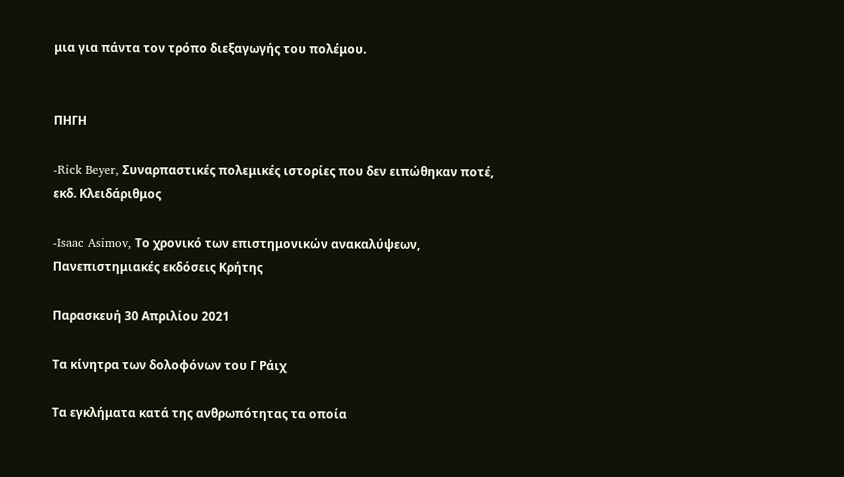μια για πάντα τον τρόπο διεξαγωγής του πολέμου.


ΠΗΓΗ

-Rick Beyer, Συναρπαστικές πολεμικές ιστορίες που δεν ειπώθηκαν ποτέ, εκδ. Κλειδάριθμος

-Isaac Asimov, Το χρονικό των επιστημονικών ανακαλύψεων, Πανεπιστημιακές εκδόσεις Κρήτης

Παρασκευή 30 Απριλίου 2021

Τα κίνητρα των δολοφόνων του Γ Ράιχ

Τα εγκλήματα κατά της ανθρωπότητας τα οποία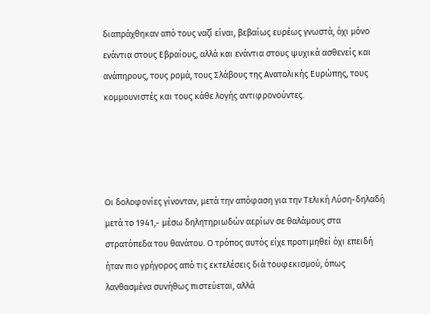διαπράχθηκαν από τους ναζί είναι, βεβαίως ευρέως γνωστά, όχι μόνο ενάντια στους Εβραίους, αλλά και ενάντια στους ψυχικά ασθενείς και ανάπηρους, τους ρομά, τους Σλάβους της Ανατολικής Ευρώπης, τους κομμουνιστές και τους κάθε λογής αντιφρονούντες.




Οι δολοφονίες γίνονταν, μετά την απόφαση για την Τελική Λύση-δηλαδή μετά το 1941,- μέσω δηλητηριωδών αερίων σε θαλάμους στα στρατόπεδα του θανάτου. Ο τρόπος αυτός είχε προτιμηθεί όχι επειδή ήταν πιο γρήγορος από τις εκτελέσεις διά τουφεκισμού, όπως λανθασμένα συνήθως πιστεύεται, αλλά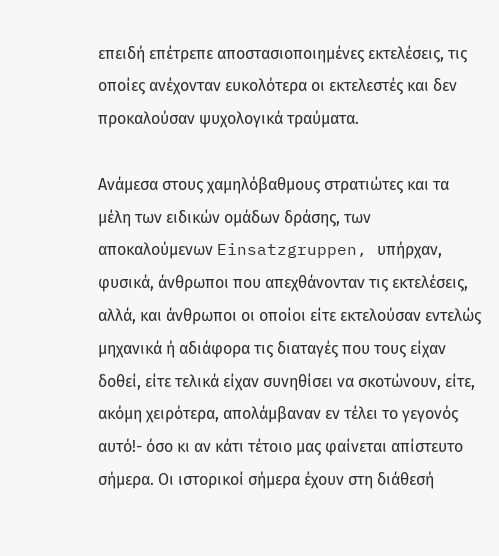επειδή επέτρεπε αποστασιοποιημένες εκτελέσεις, τις οποίες ανέχονταν ευκολότερα οι εκτελεστές και δεν προκαλούσαν ψυχολογικά τραύματα.

Ανάμεσα στους χαμηλόβαθμους στρατιώτες και τα μέλη των ειδικών ομάδων δράσης, των αποκαλούμενων Einsatzgruppen, υπήρχαν, φυσικά, άνθρωποι που απεχθάνονταν τις εκτελέσεις, αλλά, και άνθρωποι οι οποίοι είτε εκτελούσαν εντελώς μηχανικά ή αδιάφορα τις διαταγές που τους είχαν δοθεί, είτε τελικά είχαν συνηθίσει να σκοτώνουν, είτε, ακόμη χειρότερα, απολάμβαναν εν τέλει το γεγονός αυτό!- όσο κι αν κάτι τέτοιο μας φαίνεται απίστευτο σήμερα. Οι ιστορικοί σήμερα έχουν στη διάθεσή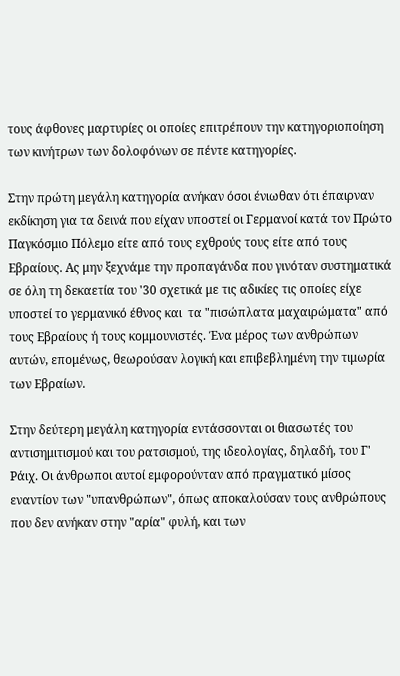τους άφθονες μαρτυρίες οι οποίες επιτρέπουν την κατηγοριοποίηση των κινήτρων των δολοφόνων σε πέντε κατηγορίες.

Στην πρώτη μεγάλη κατηγορία ανήκαν όσοι ένιωθαν ότι έπαιρναν εκδίκηση για τα δεινά που είχαν υποστεί οι Γερμανοί κατά τον Πρώτο Παγκόσμιο Πόλεμο είτε από τους εχθρούς τους είτε από τους Εβραίους. Ας μην ξεχνάμε την προπαγάνδα που γινόταν συστηματικά σε όλη τη δεκαετία του '30 σχετικά με τις αδικίες τις οποίες είχε υποστεί το γερμανικό έθνος και  τα "πισώπλατα μαχαιρώματα" από τους Εβραίους ή τους κομμουνιστές. Ένα μέρος των ανθρώπων αυτών, επομένως, θεωρούσαν λογική και επιβεβλημένη την τιμωρία των Εβραίων.

Στην δεύτερη μεγάλη κατηγορία εντάσσονται οι θιασωτές του αντισημιτισμού και του ρατσισμού, της ιδεολογίας, δηλαδή, του Γ' Ράιχ. Οι άνθρωποι αυτοί εμφορούνταν από πραγματικό μίσος εναντίον των "υπανθρώπων", όπως αποκαλούσαν τους ανθρώπους που δεν ανήκαν στην "αρία" φυλή, και των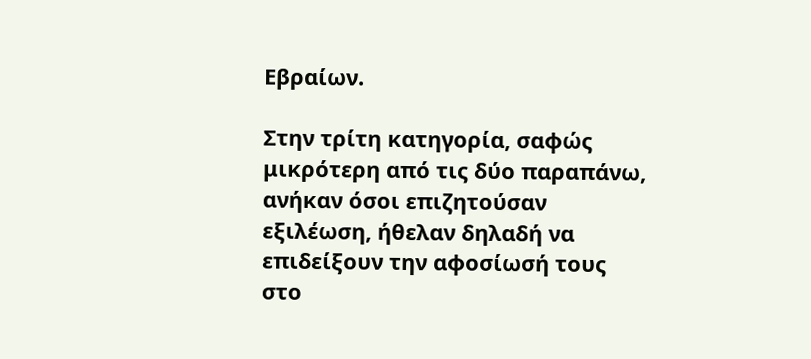Εβραίων.

Στην τρίτη κατηγορία, σαφώς μικρότερη από τις δύο παραπάνω, ανήκαν όσοι επιζητούσαν εξιλέωση, ήθελαν δηλαδή να επιδείξουν την αφοσίωσή τους στο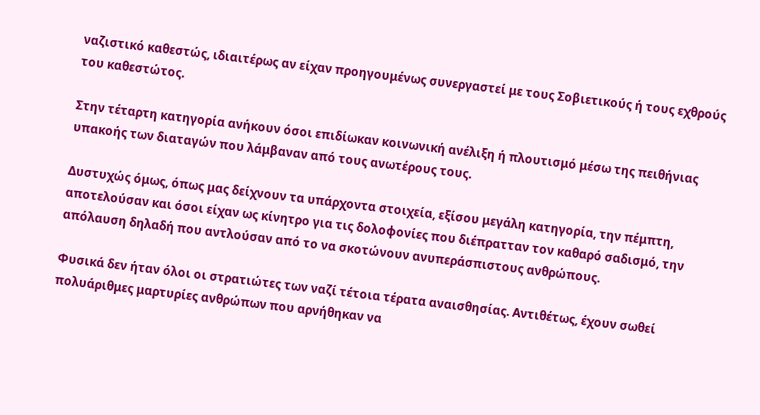ναζιστικό καθεστώς, ιδιαιτέρως αν είχαν προηγουμένως συνεργαστεί με τους Σοβιετικούς ή τους εχθρούς του καθεστώτος.

Στην τέταρτη κατηγορία ανήκουν όσοι επιδίωκαν κοινωνική ανέλιξη ή πλουτισμό μέσω της πειθήνιας υπακοής των διαταγών που λάμβαναν από τους ανωτέρους τους.

Δυστυχώς όμως, όπως μας δείχνουν τα υπάρχοντα στοιχεία, εξίσου μεγάλη κατηγορία, την πέμπτη, αποτελούσαν και όσοι είχαν ως κίνητρο για τις δολοφονίες που διέπρατταν τον καθαρό σαδισμό, την απόλαυση δηλαδή που αντλούσαν από το να σκοτώνουν ανυπεράσπιστους ανθρώπους.

Φυσικά δεν ήταν όλοι οι στρατιώτες των ναζί τέτοια τέρατα αναισθησίας. Αντιθέτως, έχουν σωθεί πολυάριθμες μαρτυρίες ανθρώπων που αρνήθηκαν να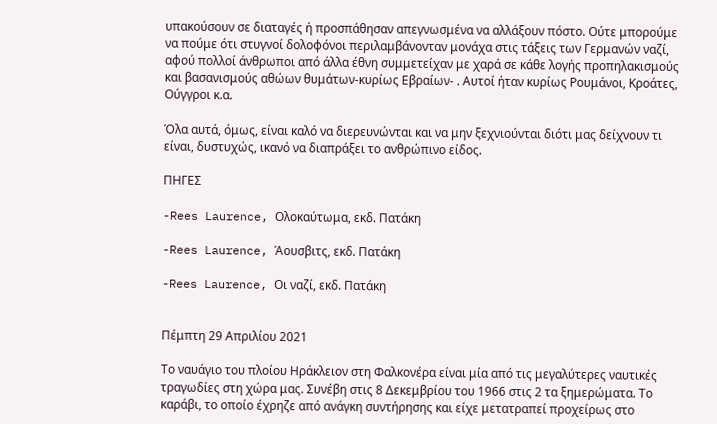υπακούσουν σε διαταγές ή προσπάθησαν απεγνωσμένα να αλλάξουν πόστο. Ούτε μπορούμε να πούμε ότι στυγνοί δολοφόνοι περιλαμβάνονταν μονάχα στις τάξεις των Γερμανών ναζί, αφού πολλοί άνθρωποι από άλλα έθνη συμμετείχαν με χαρά σε κάθε λογής προπηλακισμούς και βασανισμούς αθώων θυμάτων-κυρίως Εβραίων- . Αυτοί ήταν κυρίως Ρουμάνοι, Κροάτες, Ούγγροι κ.α.

Όλα αυτά, όμως, είναι καλό να διερευνώνται και να μην ξεχνιούνται διότι μας δείχνουν τι είναι, δυστυχώς, ικανό να διαπράξει το ανθρώπινο είδος.

ΠΗΓΕΣ

-Rees Laurence, Ολοκαύτωμα, εκδ. Πατάκη

-Rees Laurence, Άουσβιτς, εκδ. Πατάκη

-Rees Laurence, Οι ναζί, εκδ. Πατάκη


Πέμπτη 29 Απριλίου 2021

Το ναυάγιο του πλοίου Ηράκλειον στη Φαλκονέρα είναι μία από τις μεγαλύτερες ναυτικές τραγωδίες στη χώρα μας. Συνέβη στις 8 Δεκεμβρίου του 1966 στις 2 τα ξημερώματα. Το καράβι, το οποίο έχρηζε από ανάγκη συντήρησης και είχε μετατραπεί προχείρως στο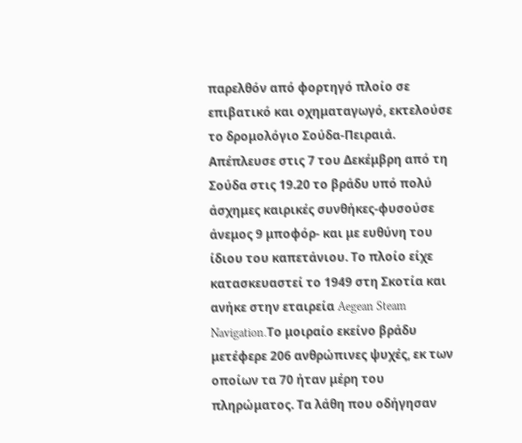παρελθόν από φορτηγό πλοίο σε επιβατικό και οχηματαγωγό, εκτελούσε το δρομολόγιο Σούδα-Πειραιά. Απέπλευσε στις 7 του Δεκέμβρη από τη Σούδα στις 19.20 το βράδυ υπό πολύ άσχημες καιρικές συνθήκες-φυσούσε άνεμος 9 μποφόρ- και με ευθύνη του ίδιου του καπετάνιου. Το πλοίο είχε κατασκευαστεί το 1949 στη Σκοτία και ανήκε στην εταιρεία Aegean Steam Navigation.Το μοιραίο εκείνο βράδυ μετέφερε 206 ανθρώπινες ψυχές, εκ των οποίων τα 70 ήταν μέρη του πληρώματος. Τα λάθη που οδήγησαν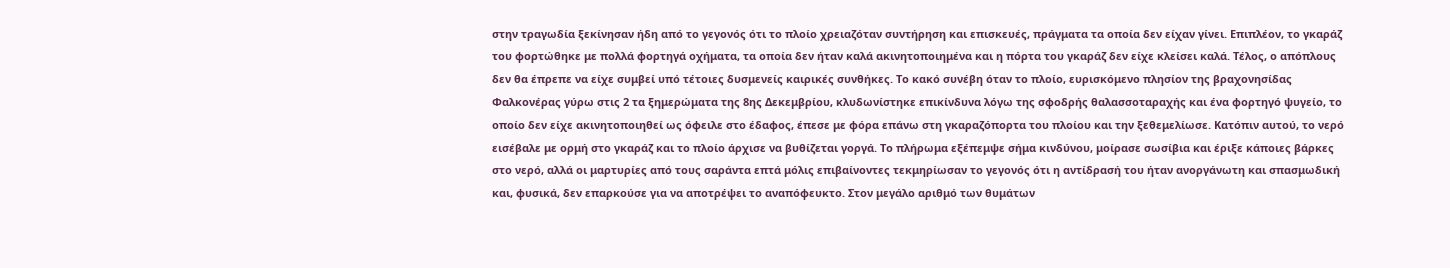στην τραγωδία ξεκίνησαν ήδη από το γεγονός ότι το πλοίο χρειαζόταν συντήρηση και επισκευές, πράγματα τα οποία δεν είχαν γίνει. Επιπλέον, το γκαράζ του φορτώθηκε με πολλά φορτηγά οχήματα, τα οποία δεν ήταν καλά ακινητοποιημένα και η πόρτα του γκαράζ δεν είχε κλείσει καλά. Τέλος, ο απόπλους δεν θα έπρεπε να είχε συμβεί υπό τέτοιες δυσμενείς καιρικές συνθήκες. Το κακό συνέβη όταν το πλοίο, ευρισκόμενο πλησίον της βραχονησίδας Φαλκονέρας γύρω στις 2 τα ξημερώματα της 8ης Δεκεμβρίου, κλυδωνίστηκε επικίνδυνα λόγω της σφοδρής θαλασσοταραχής και ένα φορτηγό ψυγείο, το οποίο δεν είχε ακινητοποιηθεί ως όφειλε στο έδαφος, έπεσε με φόρα επάνω στη γκαραζόπορτα του πλοίου και την ξεθεμελίωσε. Κατόπιν αυτού, το νερό εισέβαλε με ορμή στο γκαράζ και το πλοίο άρχισε να βυθίζεται γοργά. Το πλήρωμα εξέπεμψε σήμα κινδύνου, μοίρασε σωσίβια και έριξε κάποιες βάρκες στο νερό, αλλά οι μαρτυρίες από τους σαράντα επτά μόλις επιβαίνοντες τεκμηρίωσαν το γεγονός ότι η αντίδρασή του ήταν ανοργάνωτη και σπασμωδική και, φυσικά, δεν επαρκούσε για να αποτρέψει το αναπόφευκτο. Στον μεγάλο αριθμό των θυμάτων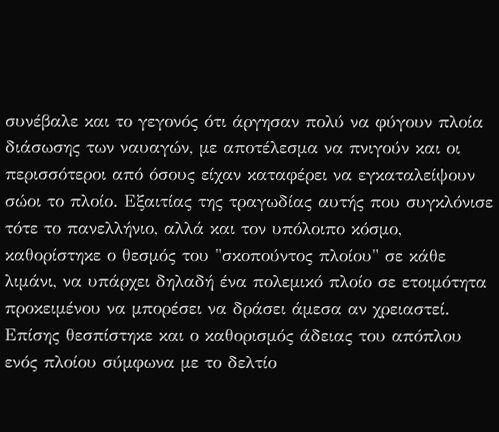συνέβαλε και το γεγονός ότι άργησαν πολύ να φύγουν πλοία διάσωσης των ναυαγών, με αποτέλεσμα να πνιγούν και οι περισσότεροι από όσους είχαν καταφέρει να εγκαταλείψουν σώοι το πλοίο. Εξαιτίας της τραγωδίας αυτής που συγκλόνισε τότε το πανελλήνιο, αλλά και τον υπόλοιπο κόσμο, καθορίστηκε ο θεσμός του "σκοπούντος πλοίου" σε κάθε λιμάνι, να υπάρχει δηλαδή ένα πολεμικό πλοίο σε ετοιμότητα προκειμένου να μπορέσει να δράσει άμεσα αν χρειαστεί. Επίσης θεσπίστηκε και ο καθορισμός άδειας του απόπλου ενός πλοίου σύμφωνα με το δελτίο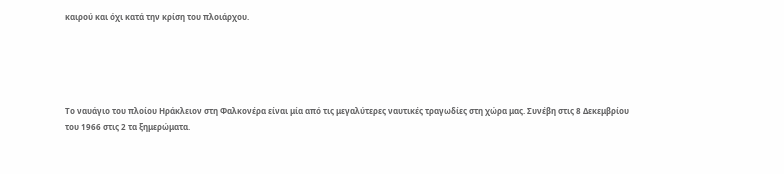καιρού και όχι κατά την κρίση του πλοιάρχου.





Το ναυάγιο του πλοίου Ηράκλειον στη Φαλκονέρα είναι μία από τις μεγαλύτερες ναυτικές τραγωδίες στη χώρα μας. Συνέβη στις 8 Δεκεμβρίου του 1966 στις 2 τα ξημερώματα.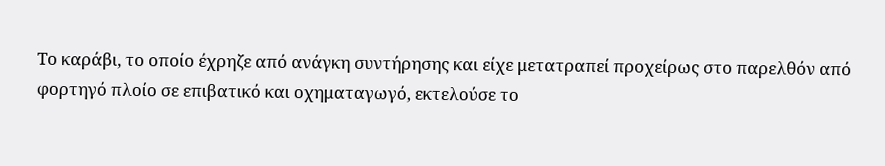Το καράβι, το οποίο έχρηζε από ανάγκη συντήρησης και είχε μετατραπεί προχείρως στο παρελθόν από φορτηγό πλοίο σε επιβατικό και οχηματαγωγό, εκτελούσε το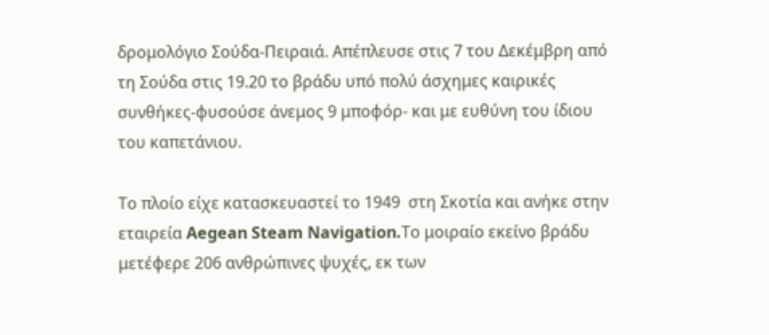δρομολόγιο Σούδα-Πειραιά. Απέπλευσε στις 7 του Δεκέμβρη από τη Σούδα στις 19.20 το βράδυ υπό πολύ άσχημες καιρικές συνθήκες-φυσούσε άνεμος 9 μποφόρ- και με ευθύνη του ίδιου του καπετάνιου.

Το πλοίο είχε κατασκευαστεί το 1949  στη Σκοτία και ανήκε στην εταιρεία Aegean Steam Navigation.Το μοιραίο εκείνο βράδυ μετέφερε 206 ανθρώπινες ψυχές, εκ των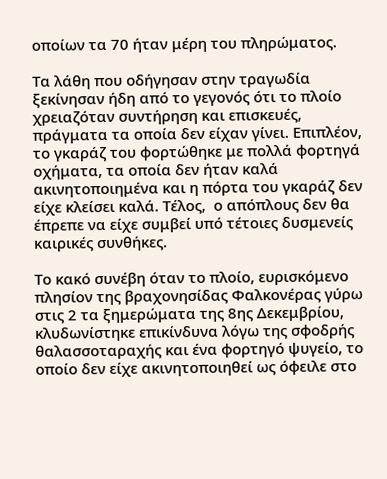οποίων τα 70 ήταν μέρη του πληρώματος.

Τα λάθη που οδήγησαν στην τραγωδία ξεκίνησαν ήδη από το γεγονός ότι το πλοίο χρειαζόταν συντήρηση και επισκευές, πράγματα τα οποία δεν είχαν γίνει. Επιπλέον, το γκαράζ του φορτώθηκε με πολλά φορτηγά οχήματα, τα οποία δεν ήταν καλά ακινητοποιημένα και η πόρτα του γκαράζ δεν είχε κλείσει καλά. Τέλος,  ο απόπλους δεν θα έπρεπε να είχε συμβεί υπό τέτοιες δυσμενείς καιρικές συνθήκες.

Το κακό συνέβη όταν το πλοίο, ευρισκόμενο πλησίον της βραχονησίδας Φαλκονέρας γύρω στις 2 τα ξημερώματα της 8ης Δεκεμβρίου, κλυδωνίστηκε επικίνδυνα λόγω της σφοδρής θαλασσοταραχής και ένα φορτηγό ψυγείο, το οποίο δεν είχε ακινητοποιηθεί ως όφειλε στο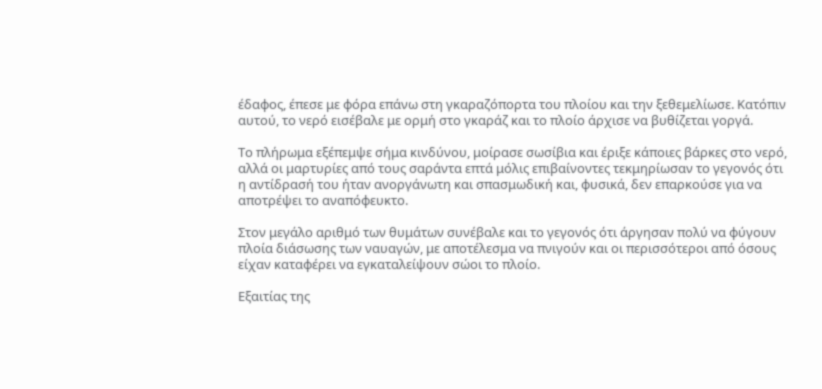έδαφος, έπεσε με φόρα επάνω στη γκαραζόπορτα του πλοίου και την ξεθεμελίωσε. Κατόπιν αυτού, το νερό εισέβαλε με ορμή στο γκαράζ και το πλοίο άρχισε να βυθίζεται γοργά.

Το πλήρωμα εξέπεμψε σήμα κινδύνου, μοίρασε σωσίβια και έριξε κάποιες βάρκες στο νερό, αλλά οι μαρτυρίες από τους σαράντα επτά μόλις επιβαίνοντες τεκμηρίωσαν το γεγονός ότι η αντίδρασή του ήταν ανοργάνωτη και σπασμωδική και, φυσικά, δεν επαρκούσε για να αποτρέψει το αναπόφευκτο.

Στον μεγάλο αριθμό των θυμάτων συνέβαλε και το γεγονός ότι άργησαν πολύ να φύγουν πλοία διάσωσης των ναυαγών, με αποτέλεσμα να πνιγούν και οι περισσότεροι από όσους είχαν καταφέρει να εγκαταλείψουν σώοι το πλοίο.

Εξαιτίας της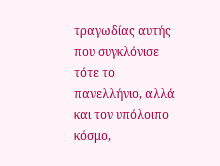τραγωδίας αυτής που συγκλόνισε τότε το πανελλήνιο, αλλά και τον υπόλοιπο κόσμο,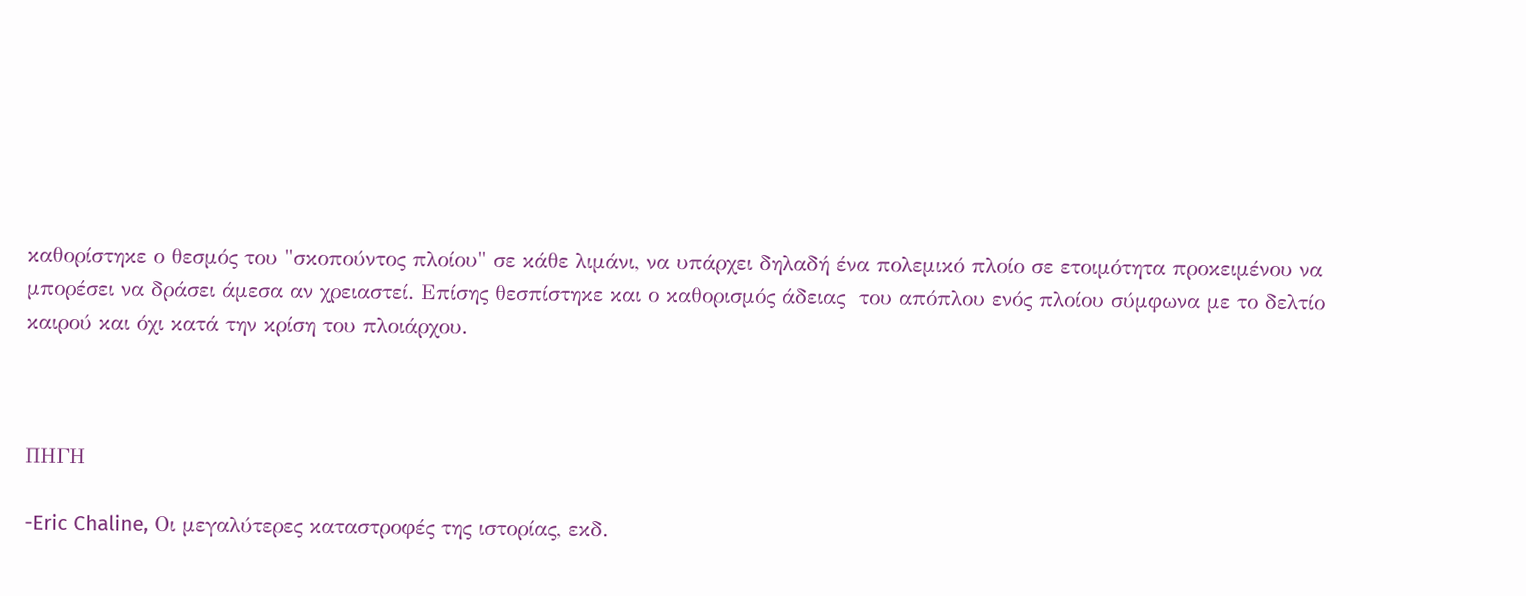καθορίστηκε ο θεσμός του "σκοπούντος πλοίου" σε κάθε λιμάνι, να υπάρχει δηλαδή ένα πολεμικό πλοίο σε ετοιμότητα προκειμένου να μπορέσει να δράσει άμεσα αν χρειαστεί. Επίσης θεσπίστηκε και ο καθορισμός άδειας  του απόπλου ενός πλοίου σύμφωνα με το δελτίο καιρού και όχι κατά την κρίση του πλοιάρχου.



ΠΗΓΗ

-Eric Chaline, Οι μεγαλύτερες καταστροφές της ιστορίας, εκδ.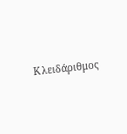Κλειδάριθμος